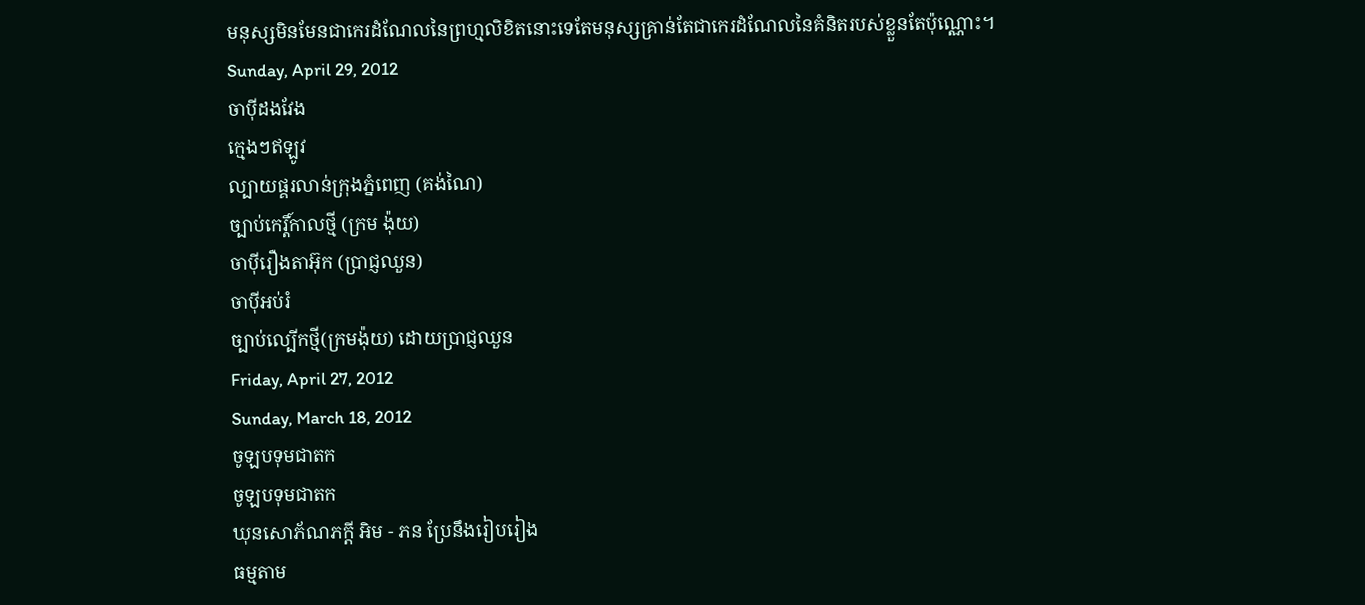មនុស្សមិនមែនជាកេរដំណែលនៃព្រហ្មលិខិតនោះទេតែមនុស្សគ្រាន់តែជាកេរដំណែលនៃគំនិតរបស់ខ្លួនតែប៉ុណ្ណោះ។
Sunday, April 29, 2012
ចាប៉ីដងវែង
ក្មេងៗឥឡូវ
ល្បាយផ្គរលាន់ក្រុងភ្នំពេញ (គង់ណៃ)
ច្បាប់កេរ្តិ៍កាលថ្មី (ក្រម ង៉ុយ)
ចាប៉ីរឿងតាអ៊ុក (ប្រាជ្ញឈួន)
ចាប៉ីអប់រំ
ច្បាប់ល្បើកថ្មី(ក្រមង៉ុយ) ដោយប្រាជ្ញឈួន
Friday, April 27, 2012
Sunday, March 18, 2012
ចូឡបទុមជាតក
ចូឡបទុមជាតក
ឃុនសោភ័ណភក្ដី អិម - ភន ប្រែនឹងរៀបរៀង
ធម្មតាម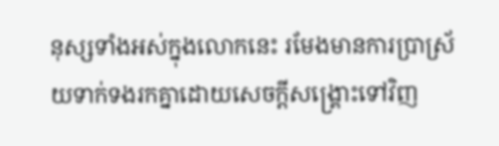នុស្សទាំងអស់ក្នុងលោកនេះ រមែងមានការប្រាស្រ័យទាក់ទងរកគ្នាដោយសេចក្ដីសង្រ្គោះទៅវិញ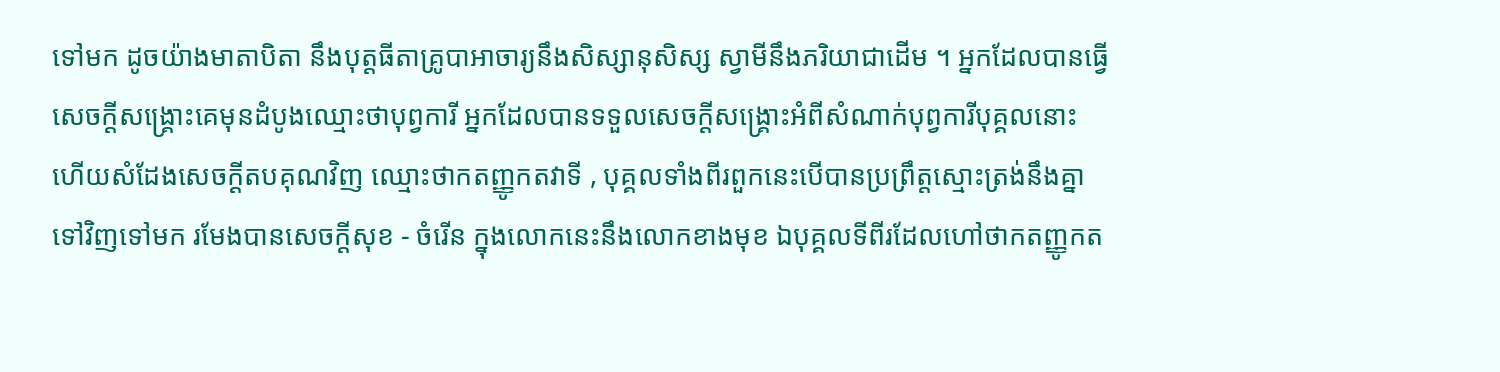ទៅមក ដូចយ៉ាងមាតាបិតា នឹងបុត្តធីតាគ្រូបាអាចារ្យនឹងសិស្សានុសិស្ស ស្វាមីនឹងភរិយាជាដើម ។ អ្នកដែលបានធ្វើសេចក្ដីសង្រ្គោះគេមុនដំបូងឈ្មោះថាបុព្វការី អ្នកដែលបានទទួលសេចក្ដីសង្រ្គោះអំពីសំណាក់បុព្វការីបុគ្គលនោះ ហើយសំដែងសេចក្ដីតបគុណវិញ ឈ្មោះថាកតញ្ញូកតវាទី , បុគ្គលទាំងពីរពួកនេះបើបានប្រព្រឹត្តស្មោះត្រង់នឹងគ្នាទៅវិញទៅមក រមែងបានសេចក្ដីសុខ - ចំរើន ក្នុងលោកនេះនឹងលោកខាងមុខ ឯបុគ្គលទីពីរដែលហៅថាកតញ្ញូកត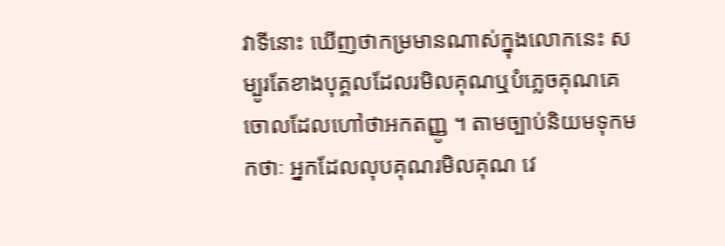វាទីនោះ ឃើញថាកម្រមានណាស់ក្នុងលោកនេះ សម្បូរតែខាងបុគ្គលដែលរមិលគុណឬបំភ្លេចគុណគេចោលដែលហៅថាអកតញ្ញូ ។ តាមច្បាប់និយមទុកមកថាៈ អ្នកដែលលុបគុណរមិលគុណ វេ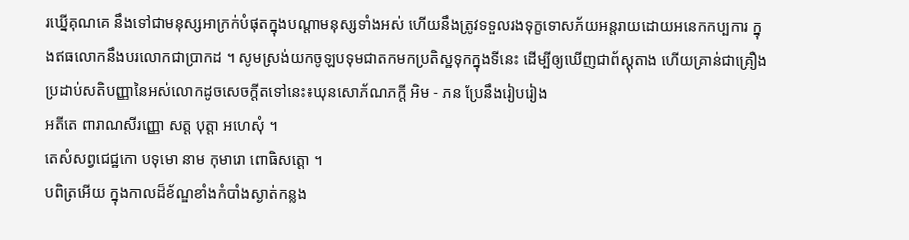រឃ្នើគុណគេ នឹងទៅជាមនុស្សអាក្រក់បំផុតក្នុងបណ្ដាមនុស្សទាំងអស់ ហើយនឹងត្រូវទទួលរងទុក្ខទោសភ័យអន្តរាយដោយអនេកកប្បការ ក្នុងឥធលោកនឹងបរលោកជាប្រាកដ ។ សូមស្រង់យកចូឡបទុមជាតកមកប្រតិស្ឋទុកក្នុងទីនេះ ដើម្បីឲ្យឃើញជាព័ស្ដុតាង ហើយគ្រាន់ជាគ្រឿងប្រដាប់សតិបញ្ញានៃអស់លោកដូចសេចក្ដីតទៅនេះ៖ឃុនសោភ័ណភក្ដី អិម - ភន ប្រែនឹងរៀបរៀង
អតីតេ ពារាណសីរញ្ញោ សត្ត បុត្តា អហេសុំ ។
តេសំសព្វជេជ្ឋកោ បទុមោ នាម កុមារោ ពោធិសត្តោ ។
បពិត្រអើយ ក្នុងកាលដ៏ខ័ណ្ឌខាំងកំបាំងស្ងាត់កន្លង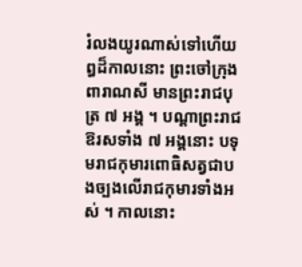រំលងយូរណាស់ទៅហើយ ឰដ៏កាលនោះ ព្រះចៅក្រុងពារាណសី មានព្រះរាជបុត្រ ៧ អង្គ ។ បណ្ដាព្រះរាជឱរសទាំង ៧ អង្គនោះ បទុមរាជកុមារពោធិសត្វជាបងច្បងលើរាជកុមារទាំងអស់ ។ កាលនោះ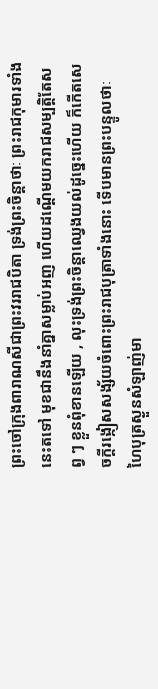ព្រះចៅក្រុងពារាណសីជាព្រះវររាជបិតា ទ្រង់ព្រះចិន្ដាថាៈ ព្រះរាជកុមារទាំងនេះតទៅ មុខជានឹងនាំគ្នាសម្លាប់អញ ហើយដណ្ដើមយករាជសម្បត្តិតែសព្វ ៗ ខ្លួនពុំខានឡើយ , លុះទ្រង់ព្រះចិន្ដាឈ្វេងយល់ដូច្នេះហើយ ក៏កើតសេចក្ដីរង្កៀសសង្ស័យចំពោះព្រះរាជបុត្រាទាំងនោះ ទើបមានព្រះបន្ទូលថាៈ ហៃបុត្រស្ងួនសំឡាញ់មា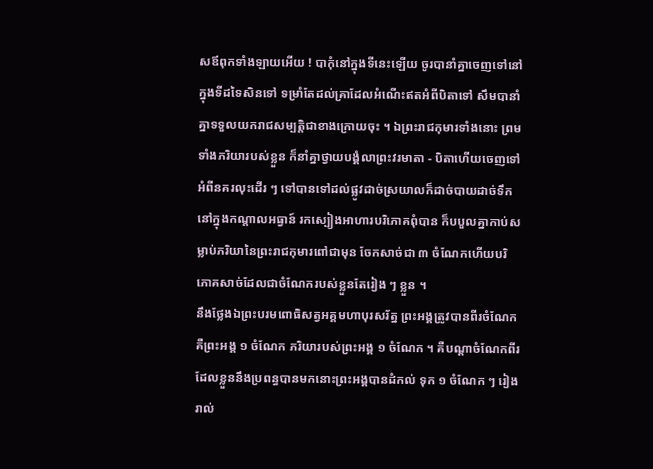សឪពុកទាំងឡាយអើយ ! បាកុំនៅក្នុងទីនេះឡើយ ចូរបានាំគ្នាចេញទៅនៅក្នុងទីដទៃសិនទៅ ទម្រាំតែដល់គ្រាដែលអំណើះឥតអំពីបិតាទៅ សឹមបានាំគ្នាទទួលយករាជសម្បត្តិជាខាងក្រោយចុះ ។ ឯព្រះរាជកុមារទាំងនោះ ព្រមទាំងភរិយារបស់ខ្លួន ក៏នាំគ្នាថ្វាយបង្គំលាព្រះវរមាតា - បិតាហើយចេញទៅអំពីនគរលុះដើរ ៗ ទៅបានទៅដល់ផ្លូវដាច់ស្រយាលក៏ដាច់បាយដាច់ទឹកនៅក្នុងកណ្ដាលអធ្វាន៍ រកស្បៀងអាហារបរិភោគពុំបាន ក៏បបួលគ្នាកាប់សម្លាប់ភរិយានៃព្រះរាជកុមារពៅជាមុន ចែកសាច់ជា ៣ ចំណែកហើយបរិភោគសាច់ដែលជាចំណែករបស់ខ្លួនតែរៀង ៗ ខ្លួន ។
នឹងថ្លែងឯព្រះបរមពោធិសត្វអគ្គមហាបុរសរ័ត្ន ព្រះអង្គត្រូវបានពីរចំណែក គឺព្រះអង្គ ១ ចំណែក ភរិយារបស់ព្រះអង្គ ១ ចំណែក ។ គឺបណ្ដាចំណែកពីរដែលខ្លួននឹងប្រពន្ធបានមកនោះព្រះអង្គបានដំកល់ ទុក ១ ចំណែក ៗ រៀងរាល់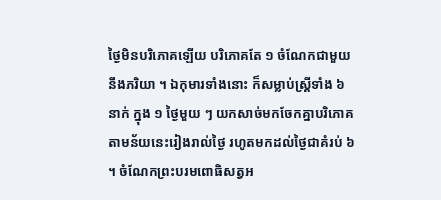ថ្ងៃមិនបរិភោគឡើយ បរិភោគតែ ១ ចំណែកជាមួយនឹងភរិយា ។ ឯកុមារទាំងនោះ ក៏សម្លាប់ស្រ្ដីទាំង ៦ នាក់ ក្នុង ១ ថ្ងៃមួយ ៗ យកសាច់មកចែកគ្នាបរិភោគតាមន័យនេះរៀងរាល់ថ្ងៃ រហូតមកដល់ថ្ងៃជាគំរប់ ៦ ។ ចំណែកព្រះបរមពោធិសត្វអ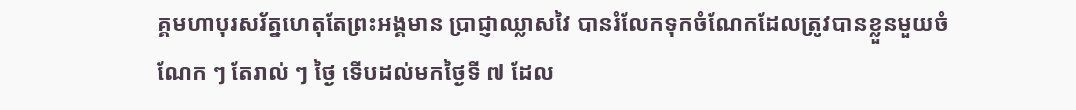គ្គមហាបុរសរ័ត្នហេតុតែព្រះអង្គមាន ប្រាជ្ញាឈ្លាសវៃ បានរំលែកទុកចំណែកដែលត្រូវបានខ្លួនមួយចំណែក ៗ តែរាល់ ៗ ថ្ងៃ ទើបដល់មកថ្ងៃទី ៧ ដែល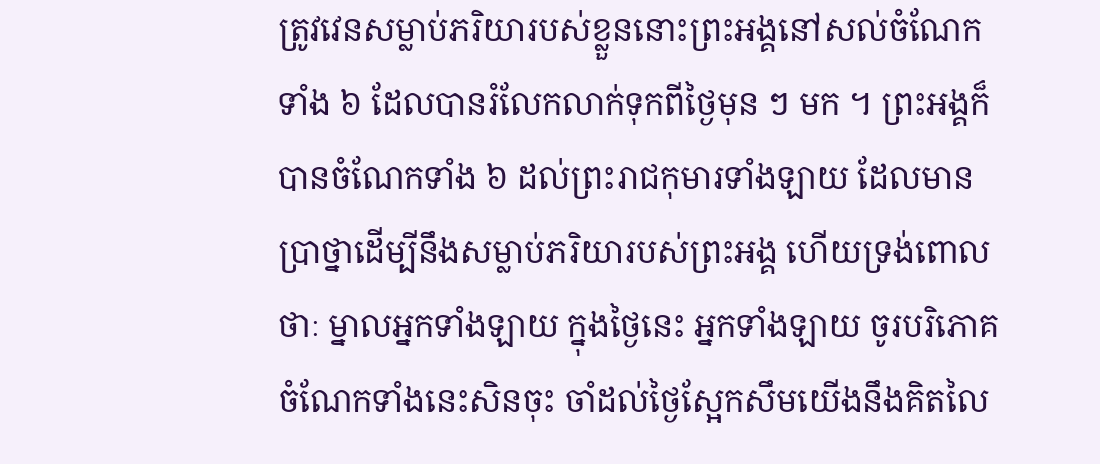ត្រូវវេនសម្លាប់ភរិយារបស់ខ្លួននោះព្រះអង្គនៅសល់ចំណែកទាំង ៦ ដែលបានរំលែកលាក់ទុកពីថ្ងៃមុន ៗ មក ។ ព្រះអង្គក៏បានចំណែកទាំង ៦ ដល់ព្រះរាជកុមារទាំងឡាយ ដែលមានប្រាថ្នាដើម្បីនឹងសម្លាប់ភរិយារបស់ព្រះអង្គ ហើយទ្រង់ពោលថាៈ ម្នាលអ្នកទាំងឡាយ ក្នុងថ្ងៃនេះ អ្នកទាំងឡាយ ចូរបរិភោគចំណែកទាំងនេះសិនចុះ ចាំដល់ថ្ងៃស្អែកសឹមយើងនឹងគិតលៃ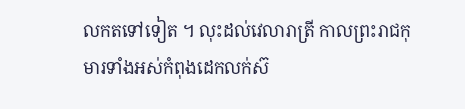លកតទៅទៀត ។ លុះដល់វេលារាត្រី កាលព្រះរាជកុមារទាំងអស់កំពុងដេកលក់ស៊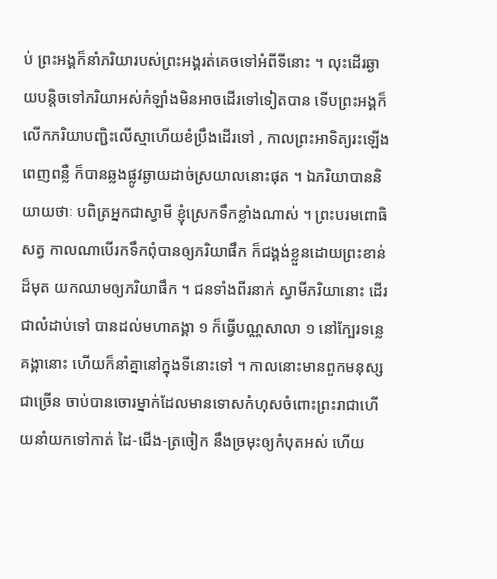ប់ ព្រះអង្គក៏នាំភរិយារបស់ព្រះអង្គរត់គេចទៅអំពីទីនោះ ។ លុះដើរឆ្ងាយបន្តិចទៅភរិយាអស់កំឡាំងមិនអាចដើរទៅទៀតបាន ទើបព្រះអង្គក៏លើកភរិយាបញ្ជិះលើស្មាហើយខំប្រឹងដើរទៅ , កាលព្រះអាទិត្យរះឡើងពេញពន្លឺ ក៏បានឆ្លងផ្លូវឆ្ងាយដាច់ស្រយាលនោះផុត ។ ឯភរិយាបាននិយាយថាៈ បពិត្រអ្នកជាស្វាមី ខ្ញុំស្រេកទឹកខ្លាំងណាស់ ។ ព្រះបរមពោធិសត្វ កាលណាបើរកទឹកពុំបានឲ្យភរិយាផឹក ក៏ជង្គង់ខ្លួនដោយព្រះខាន់ដ៏មុត យកឈាមឲ្យភរិយាផឹក ។ ជនទាំងពីរនាក់ ស្វាមីភរិយានោះ ដើរជាលំដាប់ទៅ បានដល់មហាគង្គា ១ ក៏ធ្វើបណ្ណសាលា ១ នៅក្បែរទន្លេគង្គានោះ ហើយក៏នាំគ្នានៅក្នុងទីនោះទៅ ។ កាលនោះមានពួកមនុស្សជាច្រើន ចាប់បានចោរម្នាក់ដែលមានទោសកំហុសចំពោះព្រះរាជាហើយនាំយកទៅកាត់ ដៃ-ជើង-ត្រចៀក នឹងច្រមុះឲ្យកំបុតអស់ ហើយ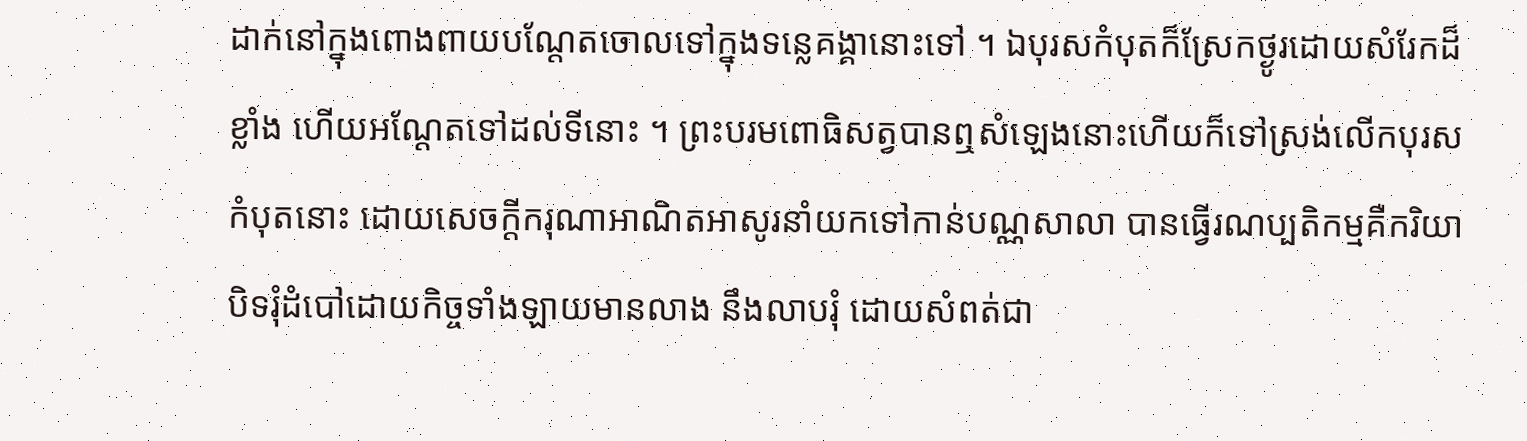ដាក់នៅក្នុងពោងពាយបណ្ដែតចោលទៅក្នុងទន្លេគង្គានោះទៅ ។ ឯបុរសកំបុតក៏ស្រែកថ្ងូរដោយសំរែកដ៏ខ្លាំង ហើយអណ្ដែតទៅដល់ទីនោះ ។ ព្រះបរមពោធិសត្វបានឮសំឡេងនោះហើយក៏ទៅស្រង់លើកបុរសកំបុតនោះ ដោយសេចក្ដីករុណាអាណិតអាសូរនាំយកទៅកាន់បណ្ណសាលា បានធ្វើរណប្បតិកម្មគឺករិយាបិទរុំដំបៅដោយកិច្ចទាំងឡាយមានលាង នឹងលាបរុំ ដោយសំពត់ជា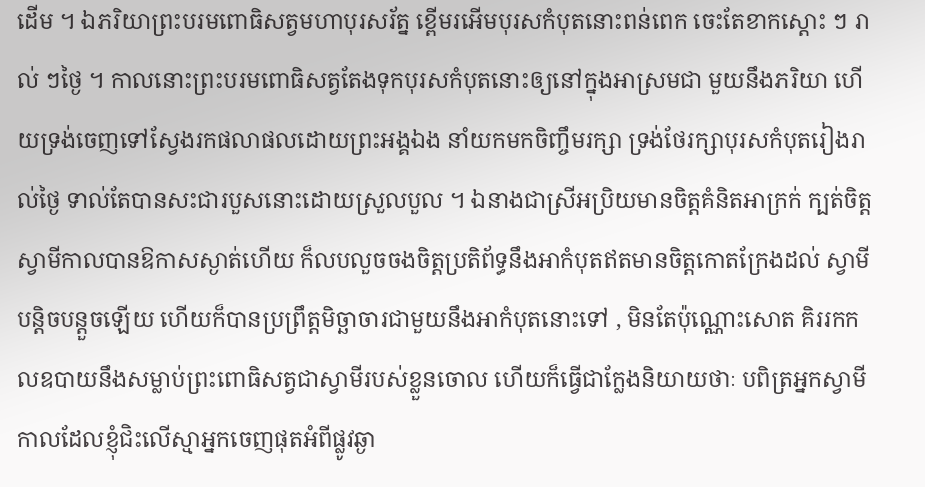ដើម ។ ឯភរិយាព្រះបរមពោធិសត្វមហាបុរសរ័ត្ន ខ្ពើមរអើមបុរសកំបុតនោះពន់ពេក ចេះតែខាកស្ដោះ ៗ រាល់ ៗថ្ងៃ ។ កាលនោះព្រះបរមពោធិសត្វតែងទុកបុរសកំបុតនោះឲ្យនៅក្នុងអាស្រមជា មួយនឹងភរិយា ហើយទ្រង់ចេញទៅស្វែងរកផលាផលដោយព្រះអង្គឯង នាំយកមកចិញ្ចឹមរក្សា ទ្រង់ថែរក្សាបុរសកំបុតរៀងរាល់ថ្ងៃ ទាល់តែបានសះជារបួសនោះដោយស្រួលបួល ។ ឯនាងជាស្រីអប្រិយមានចិត្តគំនិតអាក្រក់ ក្បត់ចិត្តស្វាមីកាលបានឱកាសស្ងាត់ហើយ ក៏លបលួចចងចិត្តប្រតិព័ទ្ធនឹងអាកំបុតឥតមានចិត្តកោតក្រែងដល់ ស្វាមីបន្តិចបន្តួចឡើយ ហើយក៏បានប្រព្រឹត្តមិច្ឆាចារជាមួយនឹងអាកំបុតនោះទៅ , មិនតែប៉ុណ្ណោះសោត គិររកកលឧបាយនឹងសម្លាប់ព្រះពោធិសត្វជាស្វាមីរបស់ខ្លួនចោល ហើយក៏ធ្វើជាក្លែងនិយាយថាៈ បពិត្រអ្នកស្វាមី កាលដែលខ្ញុំជិះលើស្មាអ្នកចេញផុតអំពីផ្លូវឆ្ងា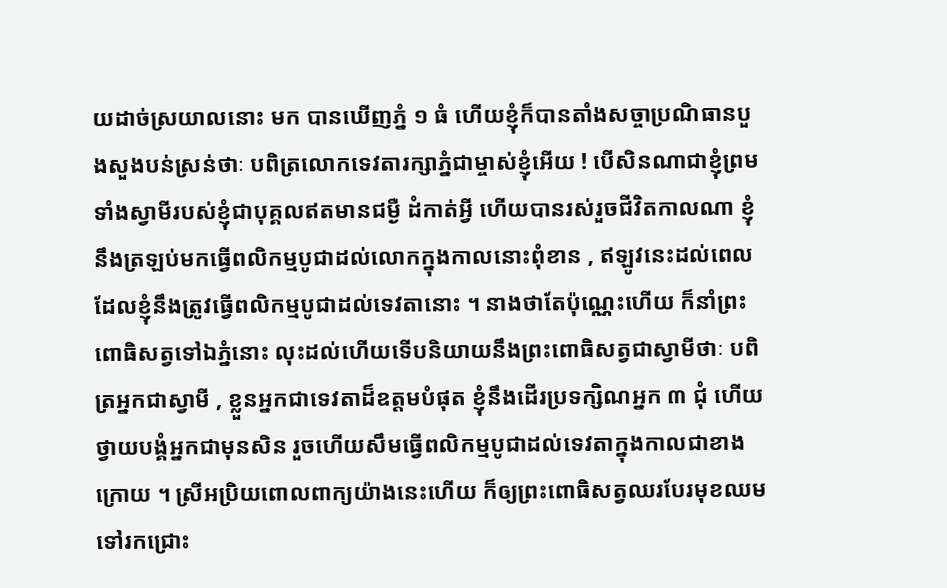យដាច់ស្រយាលនោះ មក បានឃើញភ្នំ ១ ធំ ហើយខ្ញុំក៏បានតាំងសច្ចាប្រណិធានបួងសួងបន់ស្រន់ថាៈ បពិត្រលោកទេវតារក្សាភ្នំជាម្ចាស់ខ្ញុំអើយ ! បើសិនណាជាខ្ញុំព្រមទាំងស្វាមីរបស់ខ្ញុំជាបុគ្គលឥតមានជម្ងឺ ដំកាត់អ្វី ហើយបានរស់រួចជីវិតកាលណា ខ្ញុំនឹងត្រឡប់មកធ្វើពលិកម្មបូជាដល់លោកក្នុងកាលនោះពុំខាន , ឥឡូវនេះដល់ពេលដែលខ្ញុំនឹងត្រូវធ្វើពលិកម្មបូជាដល់ទេវតានោះ ។ នាងថាតែប៉ុណ្ណេះហើយ ក៏នាំព្រះពោធិសត្វទៅឯភ្នំនោះ លុះដល់ហើយទើបនិយាយនឹងព្រះពោធិសត្វជាស្វាមីថាៈ បពិត្រអ្នកជាស្វាមី , ខ្លួនអ្នកជាទេវតាដ៏ឧត្ដមបំផុត ខ្ញុំនឹងដើរប្រទក្សិណអ្នក ៣ ជុំ ហើយថ្វាយបង្គំអ្នកជាមុនសិន រួចហើយសឹមធ្វើពលិកម្មបូជាដល់ទេវតាក្នុងកាលជាខាងក្រោយ ។ ស្រីអប្រិយពោលពាក្យយ៉ាងនេះហើយ ក៏ឲ្យព្រះពោធិសត្វឈរបែរមុខឈមទៅរកជ្រោះ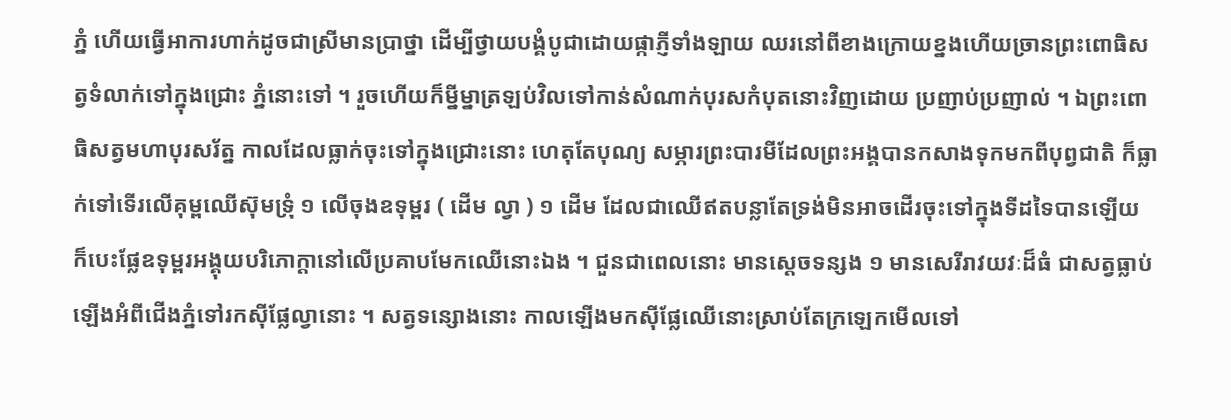ភ្នំ ហើយធ្វើអាការហាក់ដូចជាស្រីមានប្រាថ្នា ដើម្បីថ្វាយបង្គំបូជាដោយផ្កាភ្ញីទាំងឡាយ ឈរនៅពីខាងក្រោយខ្នងហើយច្រានព្រះពោធិសត្វទំលាក់ទៅក្នុងជ្រោះ ភ្នំនោះទៅ ។ រួចហើយក៏ម្នីម្នាត្រឡប់វិលទៅកាន់សំណាក់បុរសកំបុតនោះវិញដោយ ប្រញាប់ប្រញាល់ ។ ឯព្រះពោធិសត្វមហាបុរសរ័ត្ន កាលដែលធ្លាក់ចុះទៅក្នុងជ្រោះនោះ ហេតុតែបុណ្យ សម្ភារព្រះបារមីដែលព្រះអង្គបានកសាងទុកមកពីបុព្វជាតិ ក៏ធ្លាក់ទៅទើរលើគុម្ពឈើស៊ុមទ្រុំ ១ លើចុងឧទុម្ពរ ( ដើម ល្វា ) ១ ដើម ដែលជាឈើឥតបន្លាតែទ្រង់មិនអាចដើរចុះទៅក្នុងទីដទៃបានឡើយ ក៏បេះផ្លែឧទុម្ពរអង្គុយបរិភោក្ដានៅលើប្រគាបមែកឈើនោះឯង ។ ជួនជាពេលនោះ មានស្ដេចទន្សង ១ មានសេរីរាវយវៈដ៏ធំ ជាសត្វធ្លាប់ឡើងអំពីជើងភ្នំទៅរកស៊ីផ្លែល្វានោះ ។ សត្វទន្សោងនោះ កាលឡើងមកស៊ីផ្លែឈើនោះស្រាប់តែក្រឡេកមើលទៅ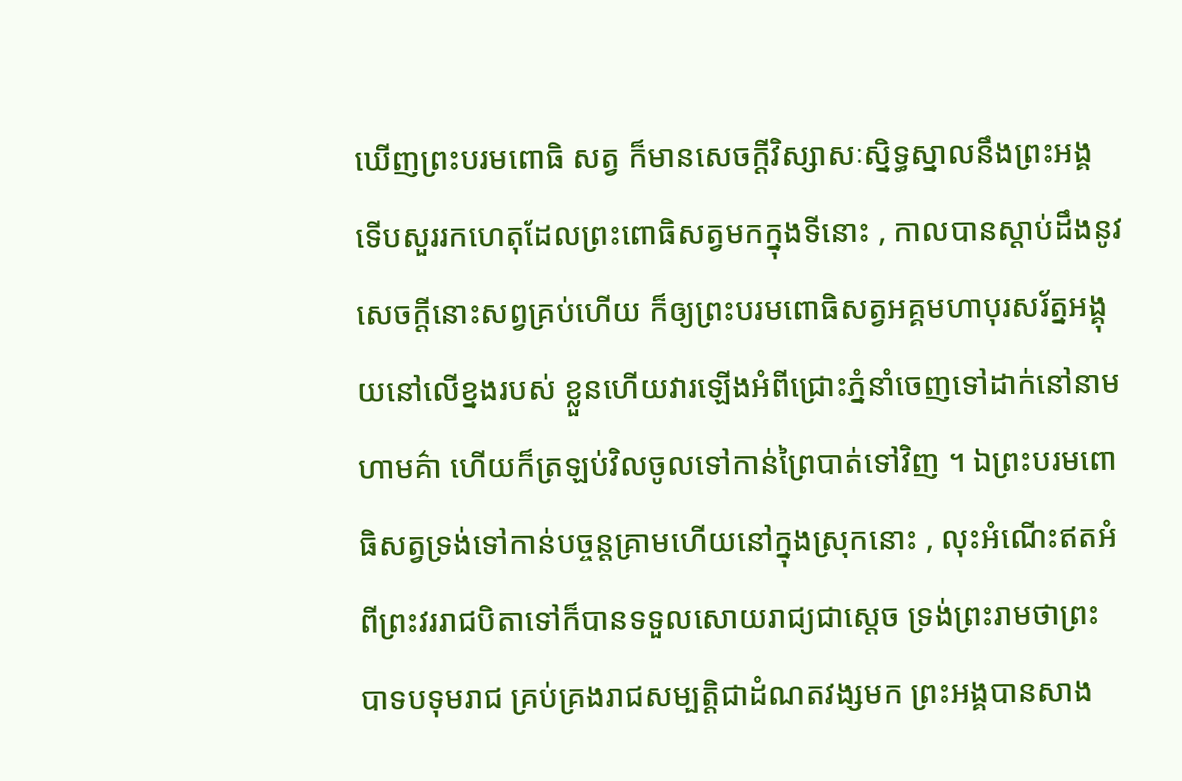ឃើញព្រះបរមពោធិ សត្វ ក៏មានសេចក្ដីវិស្សាសៈស្និទ្ធស្នាលនឹងព្រះអង្គ ទើបសួររកហេតុដែលព្រះពោធិសត្វមកក្នុងទីនោះ , កាលបានស្ដាប់ដឹងនូវសេចក្ដីនោះសព្វគ្រប់ហើយ ក៏ឲ្យព្រះបរមពោធិសត្វអគ្គមហាបុរសរ័ត្នអង្គុយនៅលើខ្នងរបស់ ខ្លួនហើយវារឡើងអំពីជ្រោះភ្នំនាំចេញទៅដាក់នៅនាមហាមគ៌ា ហើយក៏ត្រឡប់វិលចូលទៅកាន់ព្រៃបាត់ទៅវិញ ។ ឯព្រះបរមពោធិសត្វទ្រង់ទៅកាន់បច្ចន្តគ្រាមហើយនៅក្នុងស្រុកនោះ , លុះអំណើះឥតអំពីព្រះវររាជបិតាទៅក៏បានទទួលសោយរាជ្យជាស្ដេច ទ្រង់ព្រះរាមថាព្រះបាទបទុមរាជ គ្រប់គ្រងរាជសម្បត្តិជាដំណតវង្សមក ព្រះអង្គបានសាង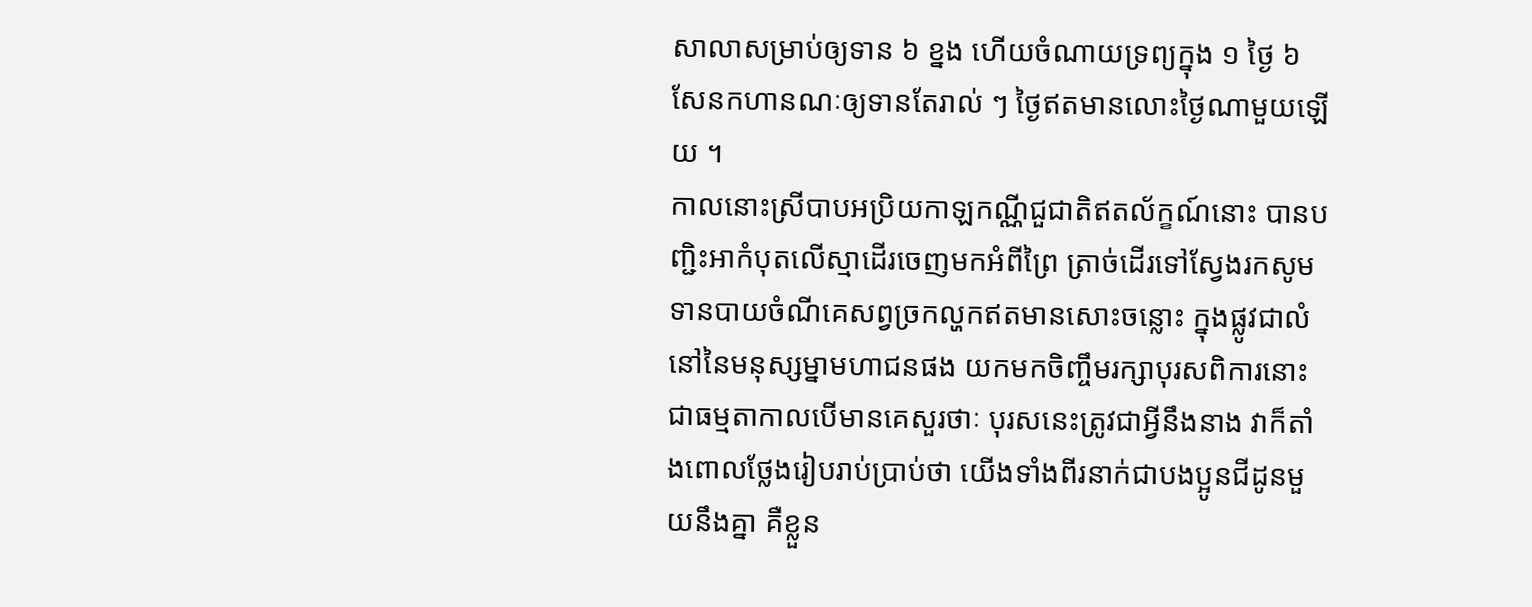សាលាសម្រាប់ឲ្យទាន ៦ ខ្នង ហើយចំណាយទ្រព្យក្នុង ១ ថ្ងៃ ៦ សែនកហានណៈឲ្យទានតែរាល់ ៗ ថ្ងៃឥតមានលោះថ្ងៃណាមួយឡើយ ។
កាលនោះស្រីបាបអប្រិយកាឡកណ្ណីជួជាតិឥតល័ក្ខណ៍នោះ បានបញ្ជិះអាកំបុតលើស្មាដើរចេញមកអំពីព្រៃ ត្រាច់ដើរទៅស្វែងរកសូមទានបាយចំណីគេសព្វច្រកល្ហកឥតមានសោះចន្លោះ ក្នុងផ្លូវជាលំនៅនៃមនុស្សម្នាមហាជនផង យកមកចិញ្ចឹមរក្សាបុរសពិការនោះជាធម្មតាកាលបើមានគេសួរថាៈ បុរសនេះត្រូវជាអ្វីនឹងនាង វាក៏តាំងពោលថ្លែងរៀបរាប់ប្រាប់ថា យើងទាំងពីរនាក់ជាបងប្អូនជីដូនមួយនឹងគ្នា គឺខ្លួន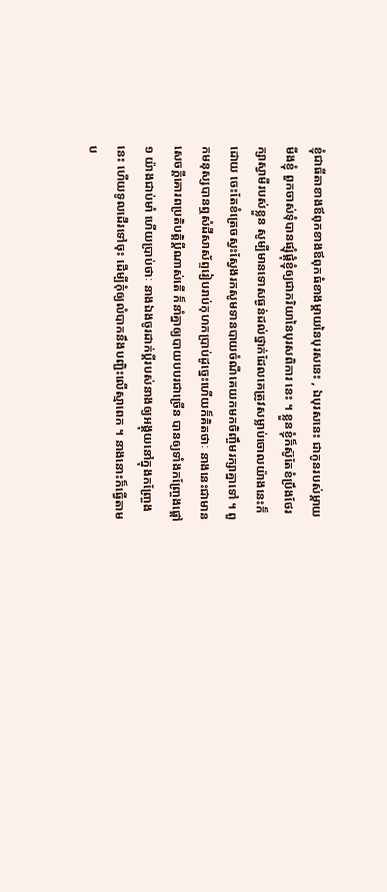ខ្ញុំជាធីតាខាងឪពុកខាងឪពុកធំខាងម្ដាយនៃបុរសនេះ , ឯបុរសនេះ ជាកូនរបស់ម្ដាយមីងខ្ញុំ ពួកចាស់ទុំបានផ្សុំផ្គុំខ្ញុំឲ្យជាភរិយានៃបុរសពិការ នេះ ។ ខ្លួនខ្ញុំក៏ស៊ូតែខំប្រឹងថែរក្សាស្វាមីរបស់ខ្លួន សូម្បីមានទោសធ្ងន់ដល់ថ្នាក់ដែលគេត្រូវសម្លាប់ចោលយ៉ាងនេះក៏ដោយ ចេះតែខំត្រេចស្វះស្វែងរកសូមទានបាយចំណីគេយកមកចិញ្ចឹមរក្សាគ្នាទៅ ។ ពួកមនុស្សបានឮសំដីសាស័ព្ទរៀបរាប់កុហកប្រាប់ដូច្នេះហើយក៏គិតថាៈ នាងនេះជាមានសេចក្ដីគោរពប្រតិបត្តិប្ដីណាស់តើ ក៏នាំគ្នាឲ្យបាយបបរជាច្រើន បានឲ្យទាំងកញ្រ្ចែងផ្ដៅ ១ យ៉ាងជាប់មាំ ហើយប្រាប់ថាៈ នាងឯងចូរដាក់ប្ដីរបស់នាងឲ្យអង្គុយនៅក្នុងកញ្រ្ចែងនេះ ហើយទូលដើរទៅចុះ ដើម្បីកុំឲ្យលំបាកនឹងបញ្ជិះលើស្មាពេក ។ នាងនោះក៏ធ្វើតាមប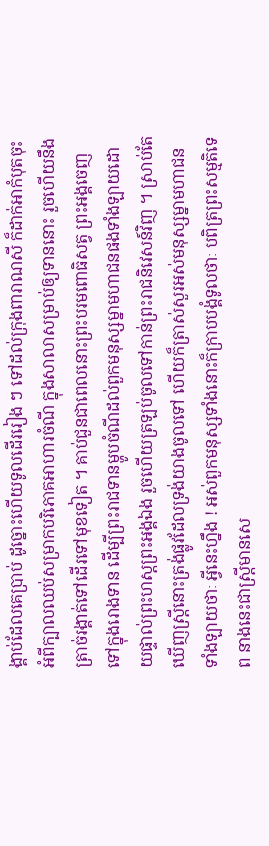ង្គាប់ដែលគេប្រាប់ ដូច្នោះហើយទូលដើររៀង ៗ ទៅដល់ក្រុងពារាណសី ក៏ដាក់អាកំបុតចុះអំពីក្បាលឈប់សម្រាកបរិភោគអាហារចំណី ក្នុងសាលាសម្រាប់ឲ្យទាននោះ រួចហើយនឹងត្រាច់រង្គាត់ទៅដើរទៅមុខទៀត ។ គាប់ជួនជាពេលនោះព្រះបរមពោធិសត្វ ព្រះអង្គចេញទៅក្នុងរោងទាន ដើម្បីព្រះរាជទានម្ហូបចំណីដល់ពួកមនុស្សម្នាមហាជនផងទាំងឡាយដោយផ្ទាល់ព្រះហស្ដព្រះអង្គឯង រួចហើយត្រឡប់ចូលទៅកាន់ព្រះរាជនិវេសន៍វិញ ។ ស្រាប់តែឃើញស្រ្ដីនោះត្រង់ផ្លូវដែលទ្រង់យាងចូលទៅ ហើយក៏ត្រាស់សួរអស់មនុស្សម្នាមហាជនទាំងឡាយថាៈ អ្វីនេះហ្នឹង ! អស់ពួកមនុស្សទាំងនោះក៏ក្រាបបង្គំទូលថាៈ បពិត្រព្រះសម្មតិទេព នាងនេះជាស្រ្ដីមានសេ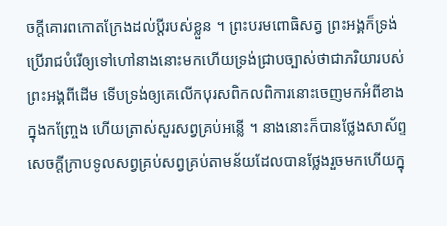ចក្ដីគោរពកោតក្រែងដល់ប្ដីរបស់ខ្លួន ។ ព្រះបរមពោធិសត្វ ព្រះអង្គក៏ទ្រង់ប្រើរាជបំរើឲ្យទៅហៅនាងនោះមកហើយទ្រង់ជ្រាបច្បាស់ថាជាភរិយារបស់ព្រះអង្គពីដើម ទើបទ្រង់ឲ្យគេលើកបុរសពិកលពិការនោះចេញមកអំពីខាងក្នុងកញ្រ្ចែង ហើយត្រាស់សួរសព្វគ្រប់អន្លើ ។ នាងនោះក៏បានថ្លែងសាស័ព្ទសេចក្ដីក្រាបទូលសព្វគ្រប់សព្វគ្រប់តាមន័យដែលបានថ្លែងរួចមកហើយក្នុ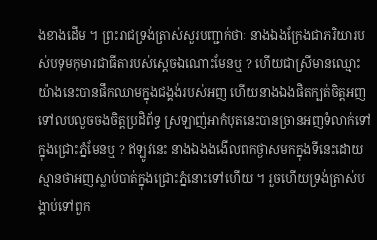ងខាងដើម ។ ព្រះរាជទ្រង់ត្រាស់សួរបញ្ជាក់ថាៈ នាងឯងក្រែងជាភរិយារបស់បទុមកុមារជាធីតារបស់ស្ដេចឯណោះមែនឬ ? ហើយជាស្រីមានឈ្មោះយ៉ាងនេះបានផឹកឈាមក្នុងជង្គង់របស់អញ ហើយនាងឯងផិតក្បត់ចិត្តអញទៅលបលួចចងចិត្តប្រដិព័ទ្ធ ស្រឡាញ់អាកំបុតនេះបានច្រានអញទំលាក់ទៅក្នុងជ្រោះភ្នំមែនឬ ? ឥឡូវនេះ នាងឯងងងើលពកថ្ងាសមកក្នុងទីនេះដោយស្មានថាអញស្លាប់បាត់ក្នុងជ្រោះភ្នំនោះទៅហើយ ។ រួចហើយទ្រង់ត្រាស់បង្គាប់ទៅពួក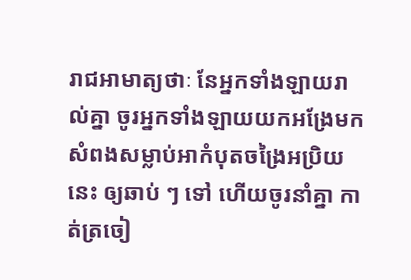រាជអាមាត្យថាៈ នែអ្នកទាំងឡាយរាល់គ្នា ចូរអ្នកទាំងឡាយយកអង្រែមកសំពងសម្លាប់អាកំបុតចង្រៃអប្រិយនេះ ឲ្យឆាប់ ៗ ទៅ ហើយចូរនាំគ្នា កាត់ត្រចៀ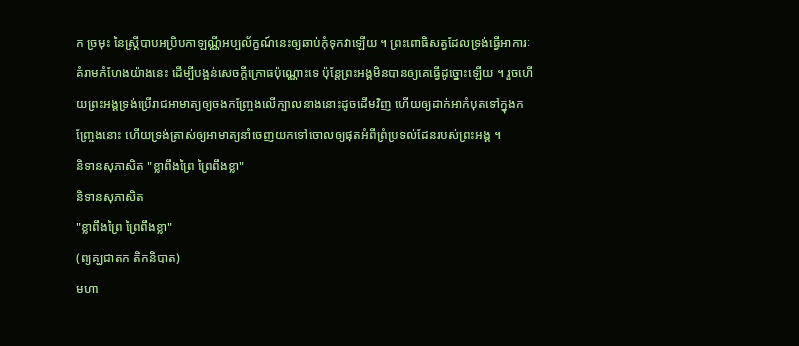ក ច្រមុះ នៃស្រ្ដីបាបអប្រិបកាឡណ្ណីអប្បល័ក្ខណ៍នេះឲ្យឆាប់កុំទុកវាឡើយ ។ ព្រះពោធិសត្វដែលទ្រង់ធ្វើអាការៈគំរាមកំហែងយ៉ាងនេះ ដើម្បីបង្អន់សេចក្ដីក្រោធប៉ុណ្ណោះទេ ប៉ុន្តែព្រះអង្គមិនបានឲ្យគេធ្វើដូច្នោះឡើយ ។ រួចហើយព្រះអង្គទ្រង់ប្រើរាជអាមាត្យឲ្យចងកញ្រ្ចែងលើក្បាលនាងនោះដូចដើមវិញ ហើយឲ្យដាក់អាកំបុតទៅក្នុងកញ្រ្ចែងនោះ ហើយទ្រង់ត្រាស់ឲ្យអាមាត្យនាំចេញយកទៅចោលឲ្យផុតអំពីព្រំប្រទល់ដែនរបស់ព្រះអង្គ ។
និទានសុភាសិត "ខ្លាពឹងព្រៃ ព្រៃពឹងខ្លា"
និទានសុភាសិត
"ខ្លាពឹងព្រៃ ព្រៃពឹងខ្លា"
(ព្យគ្ឃជាតក តិកនិបាត)
មហា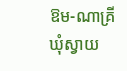ឱម-ណាគ្រី
ឃុំស្វាយ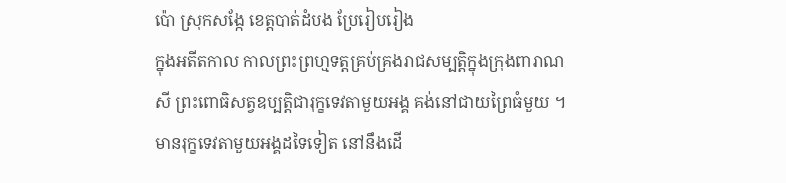ប៉ោ ស្រុកសង្កែ ខេត្តបាត់ដំបង ប្រែរៀបរៀង
ក្នុងអតីតកាល កាលព្រះព្រហ្មទត្តគ្រប់គ្រងរាជសម្បត្តិក្នុងក្រុងពារាណសី ព្រះពោធិសត្វឧប្បត្តិជារុក្ខទេវតាមួយអង្គ គង់នៅជាយព្រៃធំមួយ ។ មានរុក្ខទេវតាមួយអង្គដទៃទៀត នៅនឹងដើ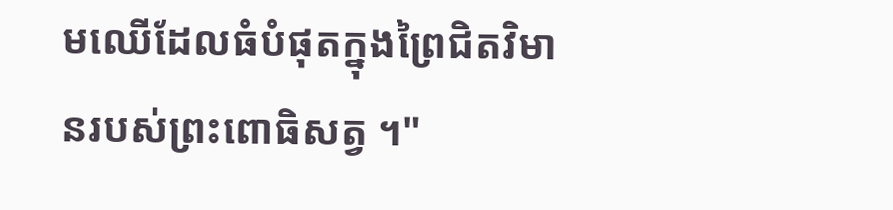មឈើដែលធំបំផុតក្នុងព្រៃជិតវិមានរបស់ព្រះពោធិសត្វ ។"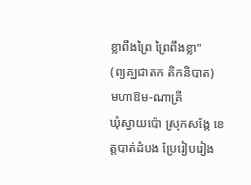ខ្លាពឹងព្រៃ ព្រៃពឹងខ្លា"
(ព្យគ្ឃជាតក តិកនិបាត)
មហាឱម-ណាគ្រី
ឃុំស្វាយប៉ោ ស្រុកសង្កែ ខេត្តបាត់ដំបង ប្រែរៀបរៀង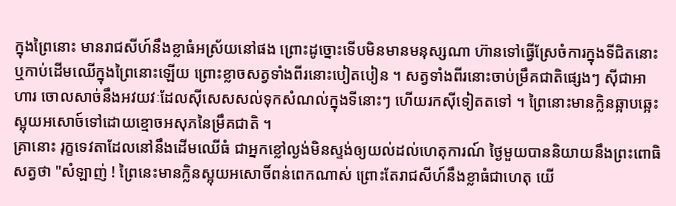ក្នុងព្រៃនោះ មានរាជសីហ៍នឹងខ្លាធំអស្រ័យនៅផង ព្រោះដូច្នោះទើបមិនមានមនុស្សណា ហ៊ានទៅធ្វើស្រែចំការក្នុងទីជិតនោះ ឬកាប់ដើមឈើក្នុងព្រៃនោះឡើយ ព្រោះខ្លាចសត្វទាំងពីរនោះបៀតបៀន ។ សត្វទាំងពីរនោះចាប់ម្រឹគជាតិផ្សេងៗ ស៊ីជាអាហារ ចោលសាច់នឹងអវយវៈដែលស៊ីសេសសល់ទុកសំណល់ក្នុងទីនោះៗ ហើយរកស៊ីទៀតតទៅ ។ ព្រៃនោះមានក្លិនឆ្អាបឆ្អេះស្អុយអសោច៍ទៅដោយខ្មោចអសុភនៃម្រឹគជាតិ ។
គ្រានោះ រុក្ខទេវតាដែលនៅនឹងដើមឈើធំ ជាអ្នកខ្លៅល្ងង់មិនស្ទង់ឲ្យយល់ដល់ហេតុការណ៍ ថ្ងៃមួយបាននិយាយនឹងព្រះពោធិសត្វថា "សំឡាញ់ ! ព្រៃនេះមានក្លិនស្អុយអសោចិ៍ពន់ពេកណាស់ ព្រោះតែរាជសីហ៍នឹងខ្លាធំជាហេតុ យើ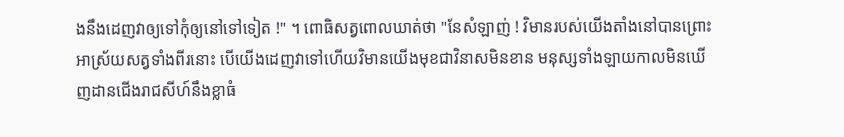ងនឹងដេញវាឲ្យទៅកុំឲ្យនៅទៅទៀត !" ។ ពោធិសត្វពោលឃាត់ថា "នែសំឡាញ់ ! វិមានរបស់យើងតាំងនៅបានព្រោះអាស្រ័យសត្វទាំងពីរនោះ បើយើងដេញវាទៅហើយវិមានយើងមុខជាវិនាសមិនខាន មនុស្សទាំងឡាយកាលមិនឃើញដានជើងរាជសីហ៍នឹងខ្លាធំ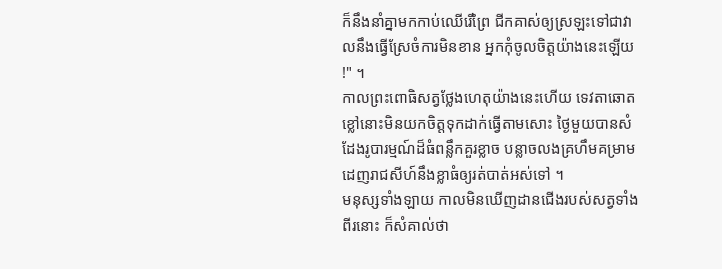ក៏នឹងនាំគ្នាមកកាប់ឈើរើព្រៃ ជីកគាស់ឲ្យស្រឡះទៅជាវាលនឹងធ្វើស្រែចំការមិនខាន អ្នកកុំចូលចិត្តយ៉ាងនេះឡើយ !" ។
កាលព្រះពោធិសត្វថ្លែងហេតុយ៉ាងនេះហើយ ទេវតាឆោតខ្លៅនោះមិនយកចិត្តទុកដាក់ធ្វើតាមសោះ ថ្ងៃមួយបានសំដែងរូបារម្មណ៍ដ៏ធំពន្លឹកគួរខ្លាច បន្លាចលងគ្រហឹមគម្រាម ដេញរាជសីហ៍នឹងខ្លាធំឲ្យរត់បាត់អស់ទៅ ។
មនុស្សទាំងឡាយ កាលមិនឃើញដានជើងរបស់សត្វទាំងពីរនោះ ក៏សំគាល់ថា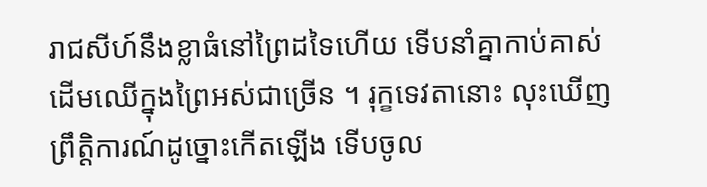រាជសីហ៍នឹងខ្លាធំនៅព្រៃដទៃហើយ ទើបនាំគ្នាកាប់គាស់ដើមឈើក្នុងព្រៃអស់ជាច្រើន ។ រុក្ខទេវតានោះ លុះឃើញព្រឹត្តិការណ៍ដូច្នោះកើតឡើង ទើបចូល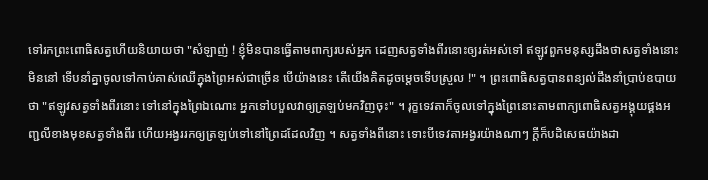ទៅរកព្រះពោធិសត្វហើយនិយាយថា "សំឡាញ់ ! ខ្ញុំមិនបានធ្វើតាមពាក្យរបស់អ្នក ដេញសត្វទាំងពីរនោះឲ្យរត់អស់ទៅ ឥឡូវពួកមនុស្សដឹងថាសត្វទាំងនោះមិននៅ ទើបនាំគ្នាចូលទៅកាប់គាស់ឈើក្នុងព្រៃអស់ជាច្រើន បើយ៉ាងនេះ តើយើងគិតដូចម្ដេចទើបស្រួល !" ។ ព្រះពោធិសត្វបានពន្យល់ដឹងនាំប្រាប់ឧបាយថា "ឥឡូវសត្វទាំងពីរនោះ ទៅនៅក្នុងព្រៃឯណោះ អ្នកទៅបបួលវាឲ្យត្រឡប់មកវិញចុះ" ។ រុក្ខទេវតាក៏ចូលទៅក្នុងព្រៃនោះតាមពាក្យពោធិសត្វអង្គុយផ្គងអញ្ជលីខាងមុខសត្វទាំងពីរ ហើយអង្វររកឲ្យត្រឡប់ទៅនៅព្រៃដដែលវិញ ។ សត្វទាំងពីនោះ ទោះបីទេវតាអង្វរយ៉ាងណាៗ ក្ដីក៏បដិសេធយ៉ាងដា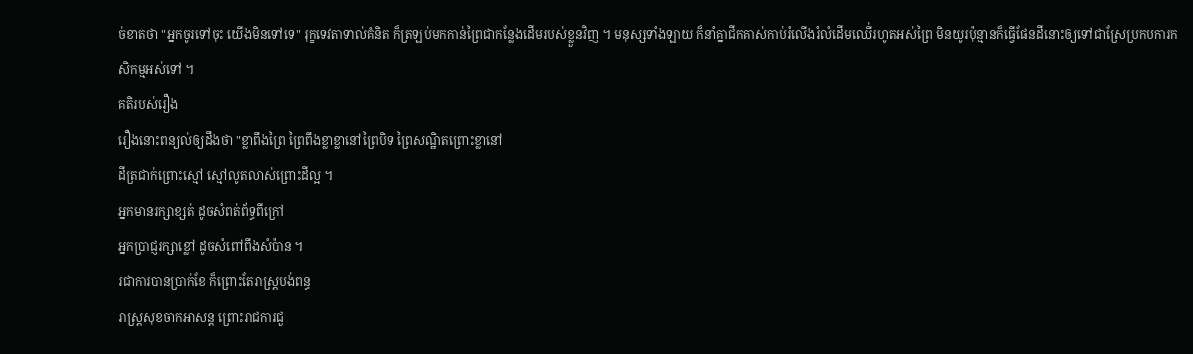ច់ខាតថា "អ្នកចូរទៅចុះ យើងមិនទៅទេ" រុក្ខទេវតាទាល់គំនិត ក៏ត្រឡប់មកកាន់ព្រៃជាកន្លែងដើមរបស់ខ្លួនវិញ ។ មនុស្សទាំងឡាយ ក៏នាំគ្នាជីកគាស់កាប់រំលើងរំលំដើមឈើ់រហូតអស់ព្រៃ មិនយូរប៉ុន្មានក៏ធ្វើផែនដីនោះឲ្យទៅជាស្រែប្រកបការកសិកម្មអស់ទៅ ។
គតិរបស់រឿង
រឿងនោះពន្យល់ឲ្យដឹងថា "ខ្លាពឹងព្រៃ ព្រៃពឹងខ្លាខ្លានៅព្រៃបិទ ព្រៃសណ្ឋិតព្រោះខ្លានៅ
ដីត្រជាក់ព្រោះស្មៅ ស្មៅលូតលាស់ព្រោះដីល្អ ។
អ្នកមានរក្សាខ្សត់ ដូចសំពត់ព័ទ្ធពីក្រៅ
អ្នកប្រាជ្ញរក្សាខ្លៅ ដូចសំពៅពឹងសំប៉ាន ។
រជាការបានប្រាក់ខែ ក៏ព្រោះតែរាស្ត្របង់ពន្ធ
រាស្ត្រសុខចាកអាសន្ត ព្រោះរាជការជួ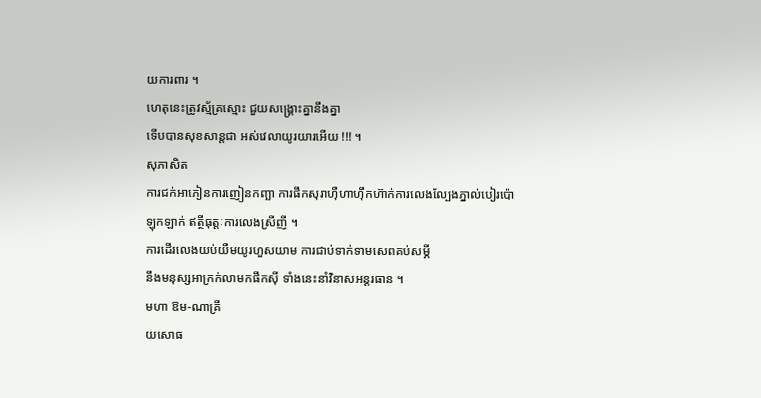យការពារ ។
ហេតុនេះត្រូវស្ម័គ្រស្មោះ ជួយសង្រ្គោះគ្នានឹងគ្នា
ទើបបានសុខសាន្តជា អស់វេលាយូរយារអើយ !!! ។
សុភាសិត
ការជក់អាភៀនការញៀនកញ្ឆា ការផឹកសុរាហ៊ឺហាហ៊ឹកហ៊ាក់ការលេងល្បែងភ្នាល់បៀរប៉ោឡុកឡាក់ ឥត្ថីធុត្តៈការលេងស្រីញី ។
ការដើរលេងយប់យឺមយូរហួសយាម ការជាប់ទាក់ទាមសេពគប់សម្ភី
នឹងមនុស្សអាក្រក់លាមកផឹកស៊ី ទាំងនេះនាំវិនាសអន្ដរធាន ។
មហា ឱម-ណាគ្រី
យសោធ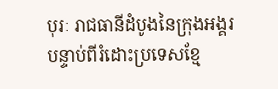បុរៈ រាជធានីដំបូងនៃក្រុងអង្គរ
បន្ទាប់ពីរំដោះប្រទេសខ្មែ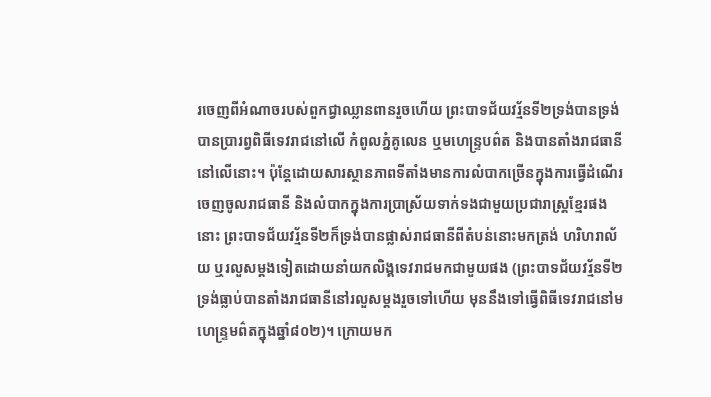រចេញពីអំណាចរបស់ពួកជ្វាឈ្លានពានរួចហើយ ព្រះបាទជ័យវរ្ម័នទី២ទ្រង់បានទ្រង់បានប្រារព្វពិធីទេវរាជនៅលើ កំពូលភ្នំគូលេន ឬមហេន្ទ្របព៌ត និងបានតាំងរាជធានីនៅលើនោះ។ ប៉ុន្តែដោយសារស្ថានភាពទីតាំងមានការលំបាកច្រើនក្នុងការធ្វើដំណើរ ចេញចូលរាជធានី និងលំបាកក្នុងការប្រាស្រ័យទាក់ទងជាមួយប្រជារាស្ត្រខ្មែរផងនោះ ព្រះបាទជ័យវរ្ម័នទី២ក៏ទ្រង់បានផ្លាស់រាជធានីពីតំបន់នោះមកត្រង់ ហរិហរាល័យ ឬរលួសម្តងទៀតដោយនាំយកលិង្គទេវរាជមកជាមួយផង (ព្រះបាទជ័យវរ្ម័នទី២ទ្រង់ធ្លាប់បានតាំងរាជធានីនៅរលួសម្តងរួចទៅហើយ មុននឹងទៅធ្វើពិធីទេវរាជនៅមហេន្ទ្រមព៌តក្នុងឆ្នាំ៨០២)។ ក្រោយមក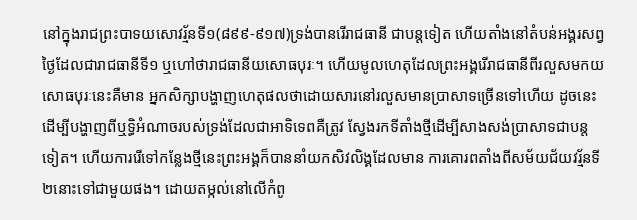នៅក្នុងរាជព្រះបាទយសោវរ្ម័នទី១(៨៩៩-៩១៧)ទ្រង់បានរើរាជធានី ជាបន្តទៀត ហើយតាំងនៅតំបន់អង្គរសព្វថ្ងៃដែលជារាជធានីទី១ ឬហៅថារាជធានីយសោធបុរៈ។ ហើយមូលហេតុដែលព្រះអង្គរើរាជធានីពីរលួសមកយសោធបុរៈនេះគឺមាន អ្នកសិក្សាបង្ហាញហេតុផលថាដោយសារនៅរលួសមានប្រាសាទច្រើនទៅហើយ ដូចនេះដើម្បីបង្ហាញពីឬទ្ធិអំណាចរបស់ទ្រង់ដែលជាអាទិទេពគឺត្រូវ ស្វែងរកទីតាំងថ្មីដើម្បីសាងសង់ប្រាសាទជាបន្តទៀត។ ហើយការរើទៅកន្លែងថ្មីនេះព្រះអង្គក៏បាននាំយកសិវលិង្គដែលមាន ការគោរពតាំងពីសម័យជ័យវរ្ម័នទី២នោះទៅជាមួយផង។ ដោយតម្កល់នៅលើកំពូ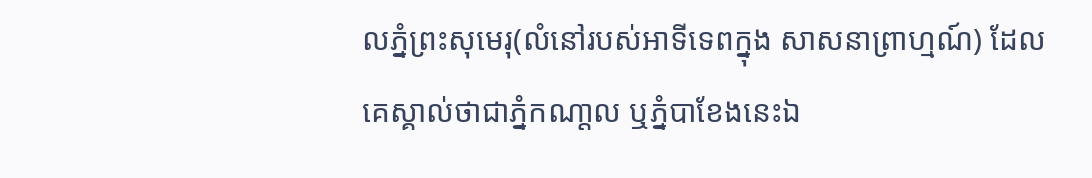លភ្នំព្រះសុមេរុ(លំនៅរបស់អាទីទេពក្នុង សាសនាព្រាហ្មណ៍) ដែលគេស្គាល់ថាជាភ្នំកណា្តល ឬភ្នំបាខែងនេះឯ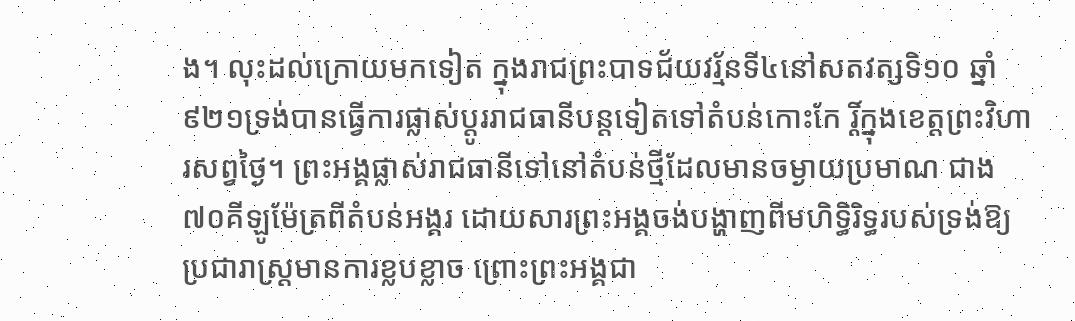ង។ លុះដល់ក្រោយមកទៀត ក្នុងរាជព្រះបាទជ័យវរ្ម័នទី៤នៅសតវត្សទិ១០ ឆ្នាំ៩២១ទ្រង់បានធ្វើការផ្លាស់ប្តូររាជធានីបន្តទៀតទៅតំបន់កោះកែ រ្តិ៍ក្នុងខេត្តព្រះវិហារសព្វថ្ងៃ។ ព្រះអង្គផ្លាស់រាជធានីទៅនៅតំបន់ថ្មីដែលមានចម្ងាយប្រមាណ ជាង៧០គីឡូម៉ែត្រពីតំបន់អង្គរ ដោយសារព្រះអង្គចង់បង្ហាញពីមហិទ្ធិរិទ្ធរបស់ទ្រង់ឱ្យ ប្រជារាស្ត្រមានការខ្លបខ្លាច ព្រោះព្រះអង្គជា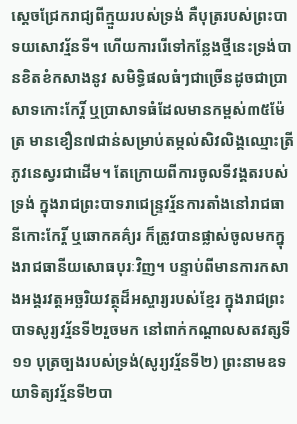ស្តេចជ្រែករាជ្យពីក្មួយរបស់ទ្រង់ គឺបុត្ររបស់ព្រះបាទយសោវរ្ម័នទី។ ហើយការរើទៅកន្លែងថ្មីនេះទ្រង់បានខិតខំកសាងនូវ សមិទ្ធិផលធំៗជាច្រើនដូចជាប្រាសាទកោះកែរ្តិ៍ ឬប្រាសាទធំដែលមានកម្ពស់៣៥ម៉ែត្រ មានខឿន៧ជាន់សម្រាប់តម្កល់សិវលិង្គឈ្មោះត្រីភូវនេស្វរជាដើម។ តែក្រោយពីការចូលទីវង្គតរបស់ទ្រង់ ក្នុងរាជព្រះបាទរាជេន្ទ្រវរ្ម័នការតាំងនៅរាជធានីកោះកែរ្តិ៍ ឬឆោកគគ៌្យរ ក៏ត្រូវបានផ្លាស់ចូលមកក្នុងរាជធានីយសោធបុរៈវិញ។ បន្ទាប់ពីមានការកសាងអង្គរវត្តអច្ឆរិយវត្ថុដ៏អស្ចារ្យរបស់ខ្មែរ ក្នុងរាជព្រះបាទសូរ្យវរ្ម័នទី២រួចមក នៅពាក់កណ្តាលសតវត្សទី១១ បុត្រច្បងរបស់ទ្រង់(សូរ្យវរ្ម័នទី២) ព្រះនាមឧទយាទិត្យវរ្ម័នទី២បា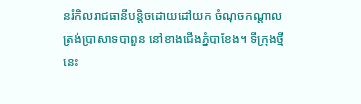នរំកិលរាជធានីបន្តិចដោយដៅយក ចំណុចកណ្តាលត្រង់ប្រាសាទបាពួន នៅខាងជើងភ្នំបាខែង។ ទីក្រុងថ្មីនេះ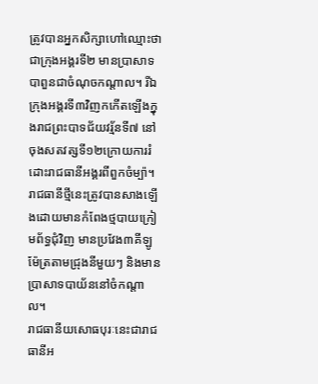ត្រូវបានអ្នកសិក្សាហៅឈ្មោះថាជាក្រុងអង្គរទី២ មានប្រាសាទបាពួនជាចំណុចកណ្តាល។ រីឯក្រុងអង្គរទី៣វិញកកើតឡើងក្នុងរាជព្រះបាទជ័យវរ្ម័នទី៧ នៅចុងសតវត្សទី១២ក្រោយការរំដោះរាជធានីអង្គរពីពួកចំម្ប៉ា។ រាជធានីថ្មីនេះត្រូវបានសាងឡើងដោយមានកំពែងថ្មបាយក្រៀមព័ទ្ធជុំវិញ មានប្រវែង៣គីឡូម៉ែត្រតាមជ្រុងនីមួយៗ និងមានប្រាសាទបាយ័ននៅចំកណ្តាល។
រាជធានីយសោធបុរៈនេះជារាជធានីអ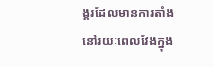ង្គរដែលមានការតាំងនៅរយៈពេលវែងក្នុង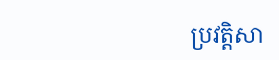ប្រវត្តិសា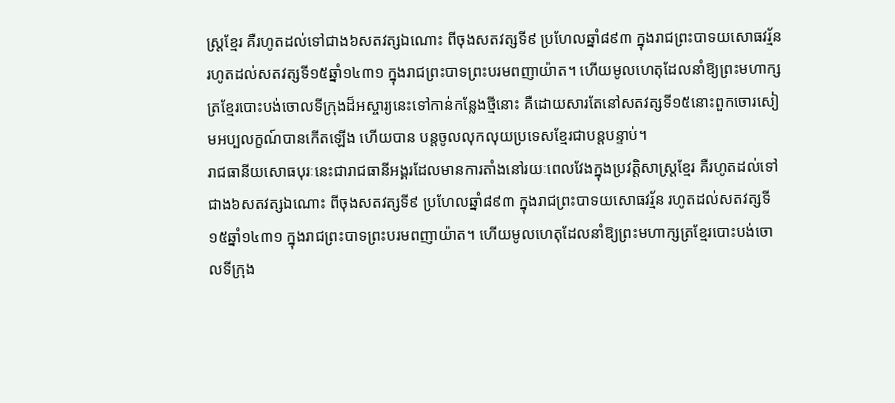ស្ត្រខ្មែរ គឺរហូតដល់ទៅជាង៦សតវត្សឯណោះ ពីចុងសតវត្សទី៩ ប្រហែលឆ្នាំ៨៩៣ ក្នុងរាជព្រះបាទយសោធវរ្ម័ន រហូតដល់សតវត្សទី១៥ឆ្នាំ១៤៣១ ក្នុងរាជព្រះបាទព្រះបរមពញាយ៉ាត។ ហើយមូលហេតុដែលនាំឱ្យព្រះមហាក្សត្រខ្មែរបោះបង់ចោលទីក្រុងដ៏អស្ចារ្យនេះទៅកាន់កន្លែងថ្មីនោះ គឺដោយសារតែនៅសតវត្សទី១៥នោះពួកចោរសៀមអប្បលក្ខណ៍បានកើតឡើង ហើយបាន បន្តចូលលុកលុយប្រទេសខ្មែរជាបន្តបន្ទាប់។
រាជធានីយសោធបុរៈនេះជារាជធានីអង្គរដែលមានការតាំងនៅរយៈពេលវែងក្នុងប្រវត្តិសាស្ត្រខ្មែរ គឺរហូតដល់ទៅជាង៦សតវត្សឯណោះ ពីចុងសតវត្សទី៩ ប្រហែលឆ្នាំ៨៩៣ ក្នុងរាជព្រះបាទយសោធវរ្ម័ន រហូតដល់សតវត្សទី១៥ឆ្នាំ១៤៣១ ក្នុងរាជព្រះបាទព្រះបរមពញាយ៉ាត។ ហើយមូលហេតុដែលនាំឱ្យព្រះមហាក្សត្រខ្មែរបោះបង់ចោលទីក្រុង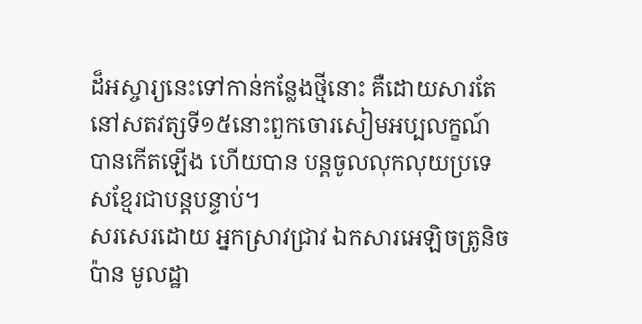ដ៏អស្ចារ្យនេះទៅកាន់កន្លែងថ្មីនោះ គឺដោយសារតែនៅសតវត្សទី១៥នោះពួកចោរសៀមអប្បលក្ខណ៍បានកើតឡើង ហើយបាន បន្តចូលលុកលុយប្រទេសខ្មែរជាបន្តបន្ទាប់។
សរសេរដោយ អ្នកស្រាវជ្រាវ ឯកសារអេឡិចត្រូនិច ប៉ាន មូលដ្ឋា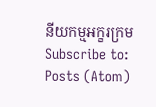នីយកម្មអក្ខរក្រម
Subscribe to:
Posts (Atom)